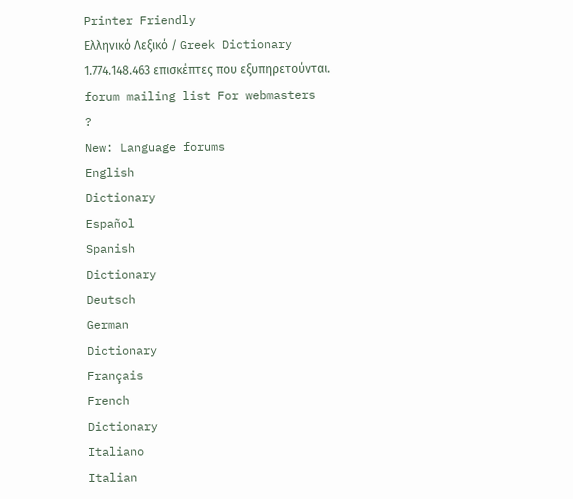Printer Friendly
Ελληνικό Λεξικό / Greek Dictionary
1.774.148.463 επισκέπτες που εξυπηρετούνται.
forum mailing list For webmasters
?
New: Language forums
English
Dictionary
Español
Spanish
Dictionary
Deutsch
German
Dictionary
Français
French
Dictionary
Italiano
Italian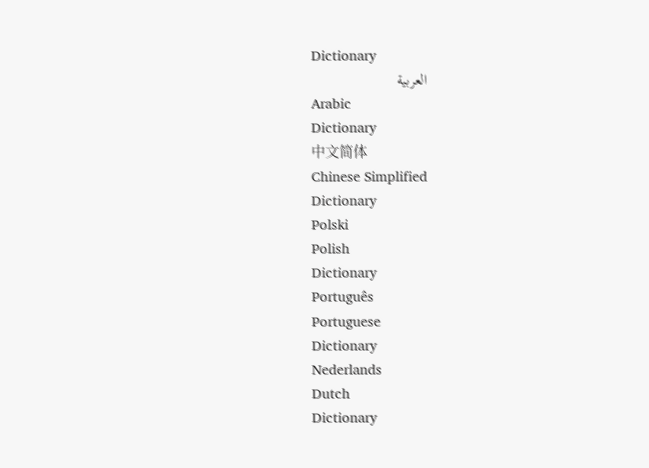Dictionary
العربية
Arabic
Dictionary
中文简体
Chinese Simplified
Dictionary
Polski
Polish
Dictionary
Português
Portuguese
Dictionary
Nederlands
Dutch
Dictionary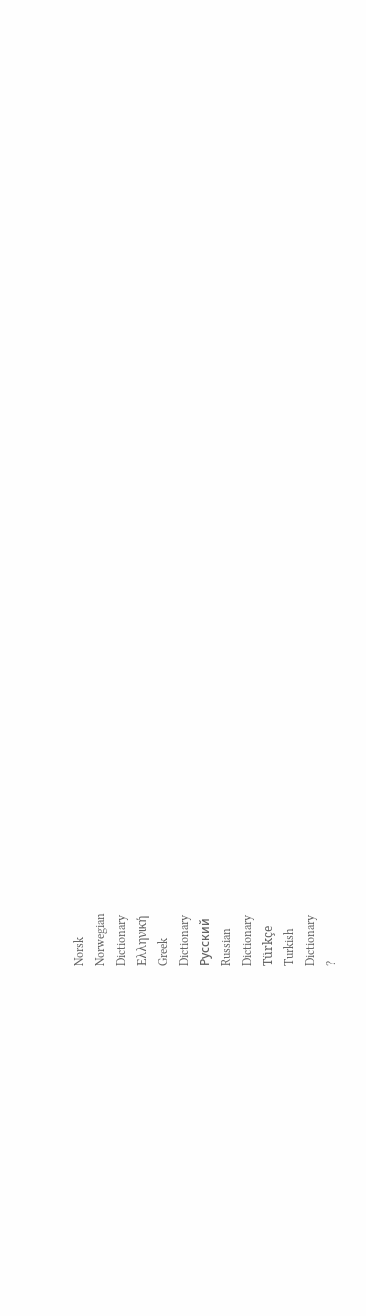Norsk
Norwegian
Dictionary
Ελληνική
Greek
Dictionary
Русский
Russian
Dictionary
Türkçe
Turkish
Dictionary
?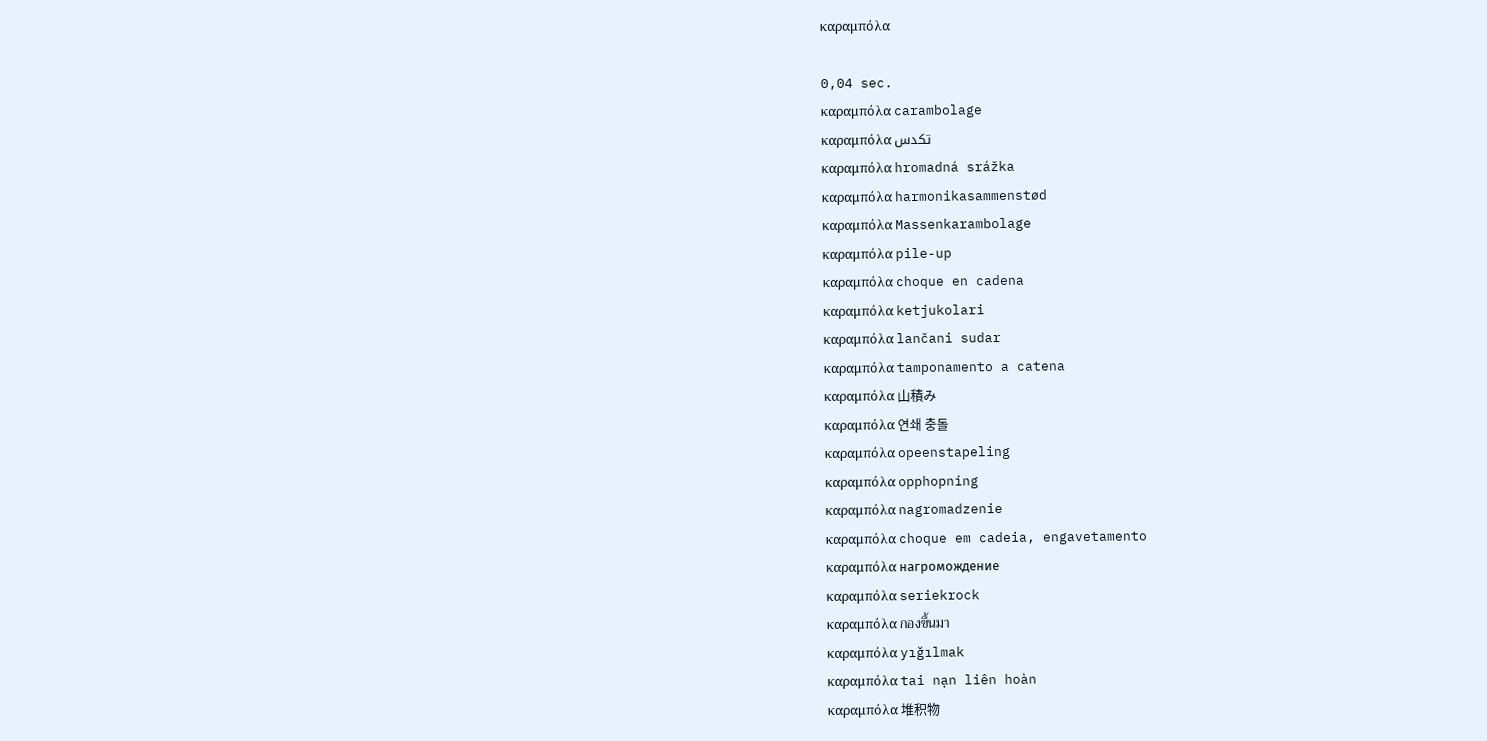καραμπόλα

0,04 sec.
καραμπόλα carambolage
καραμπόλα تكدس
καραμπόλα hromadná srážka
καραμπόλα harmonikasammenstød
καραμπόλα Massenkarambolage
καραμπόλα pile-up
καραμπόλα choque en cadena
καραμπόλα ketjukolari
καραμπόλα lančani sudar
καραμπόλα tamponamento a catena
καραμπόλα 山積み
καραμπόλα 연쇄 충돌
καραμπόλα opeenstapeling
καραμπόλα opphopning
καραμπόλα nagromadzenie
καραμπόλα choque em cadeia, engavetamento
καραμπόλα нагромождение
καραμπόλα seriekrock
καραμπόλα กองขึ้นมา
καραμπόλα yığılmak
καραμπόλα tai nạn liên hoàn
καραμπόλα 堆积物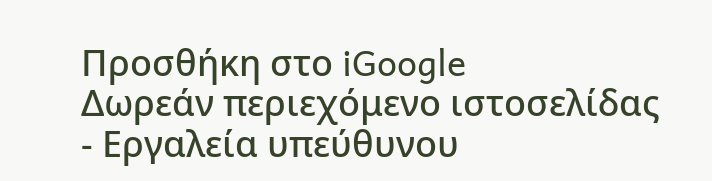Προσθήκη στο iGoogle
Δωρεάν περιεχόμενο ιστοσελίδας - Εργαλεία υπεύθυνου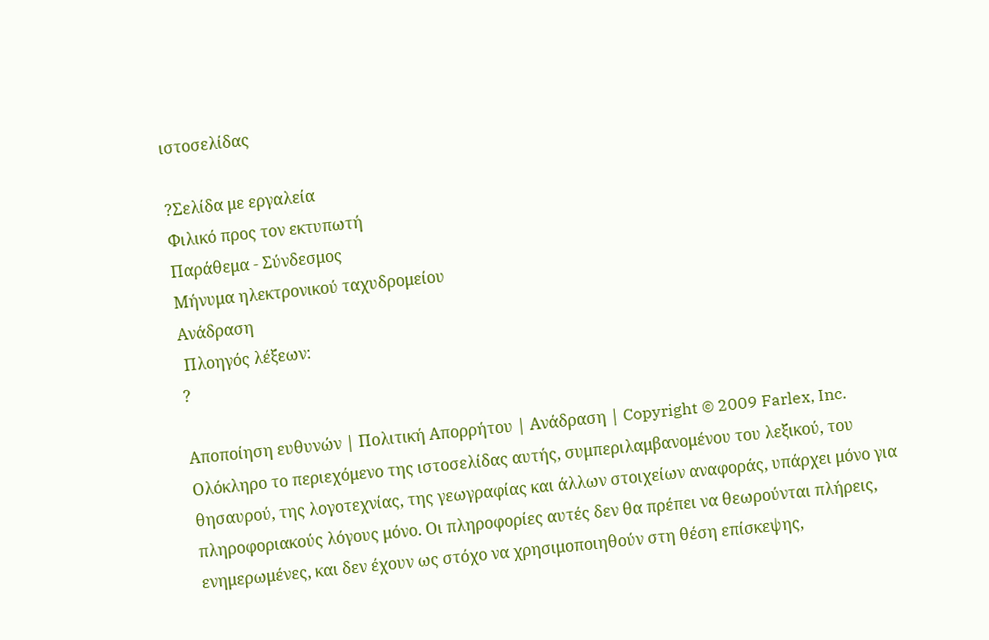ιστοσελίδας

?Σελίδα με εργαλεία
Φιλικό προς τον εκτυπωτή
Παράθεμα - Σύνδεσμος
Μήνυμα ηλεκτρονικού ταχυδρομείου
Ανάδραση
 Πλοηγός λέξεων:
?

Αποποίηση ευθυνών | Πολιτική Απορρήτου | Ανάδραση | Copyright © 2009 Farlex, Inc.
Ολόκληρο το περιεχόμενο της ιστοσελίδας αυτής, συμπεριλαμβανομένου του λεξικού, του θησαυρού, της λογοτεχνίας, της γεωγραφίας και άλλων στοιχείων αναφοράς, υπάρχει μόνο για πληροφοριακούς λόγους μόνο. Οι πληροφορίες αυτές δεν θα πρέπει να θεωρούνται πλήρεις, ενημερωμένες, και δεν έχουν ως στόχο να χρησιμοποιηθούν στη θέση επίσκεψης,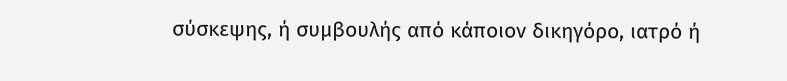σύσκεψης, ή συμβουλής από κάποιον δικηγόρο, ιατρό ή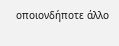οποιονδήποτε άλλο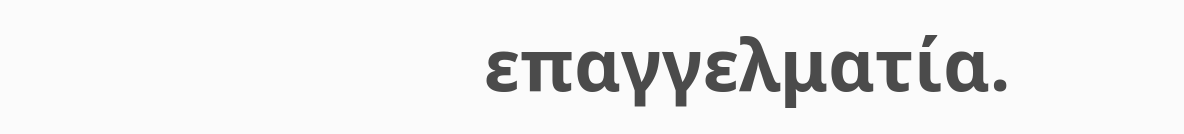επαγγελματία.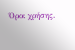Όροι χρήσης.